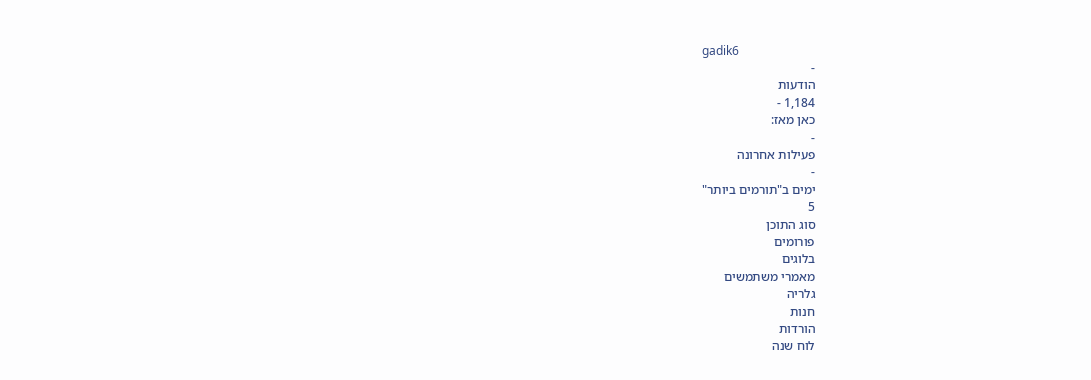gadik6
-
הודעות
1,184 -
כאן מאז:
-
פעילות אחרונה
-
ימים ב"תורמים ביותר"
5
סוג התוכן
פורומים
בלוגים
מאמרי משתמשים
גלריה
חנות
הורדות
לוח שנה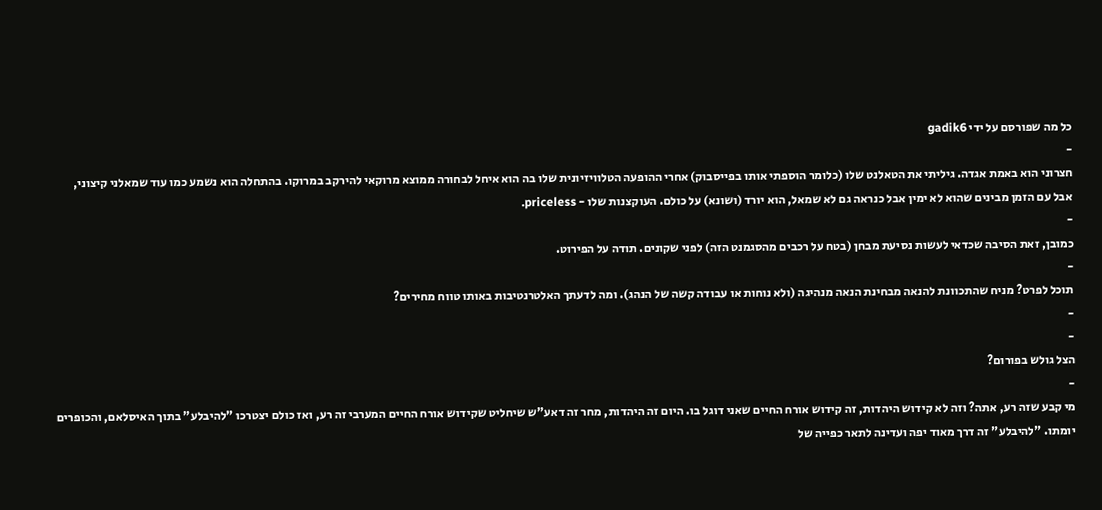כל מה שפורסם על ידי gadik6
-
חצרוני הוא באמת אגדה. גיליתי את הטאלנט שלו (כלומר הוספתי אותו בפייסבוק) אחרי ההופעה הטלוויזיונית שלו בה הוא איחל לבחורה ממוצא מרוקאי להירקב במרוקו. בהתחלה הוא נשמע כמו עוד שמאלני קיצוני, אבל עם הזמן מבינים שהוא לא ימין אבל כנראה גם לא שמאל, הוא יורד (ושונא) על כולם. העוקצנות שלו - priceless.
-
כמובן, זאת הסיבה שכדאי לעשות נסיעת מבחן (בטח על רכבים מהסגמנט הזה) לפני שקונים. תודה על הפירוט.
-
תוכל לפרט? מניח שהתכוונת להנאה מבחינת הנאה מנהיגה (ולא נוחות או עבודה קשה של הנהג). ומה לדעתך האלטרנטיבות באותו טווח מחירים?
-
-
הצל גולש בפורום?
-
מי קבע שזה רע, אתה? וזה לא קידוש היהדות, זה קידוש אורח החיים שאני דוגל בו. היום זה היהדות, מחר זה דאע"ש שיחליט שקידוש אורח החיים המערבי זה רע, ואז כולם יצטרכו "להיבלע" בתוך האיסלאם, והכופרים יומתו. "להיבלע" זה דרך מאוד יפה ועדינה לתאר כפייה של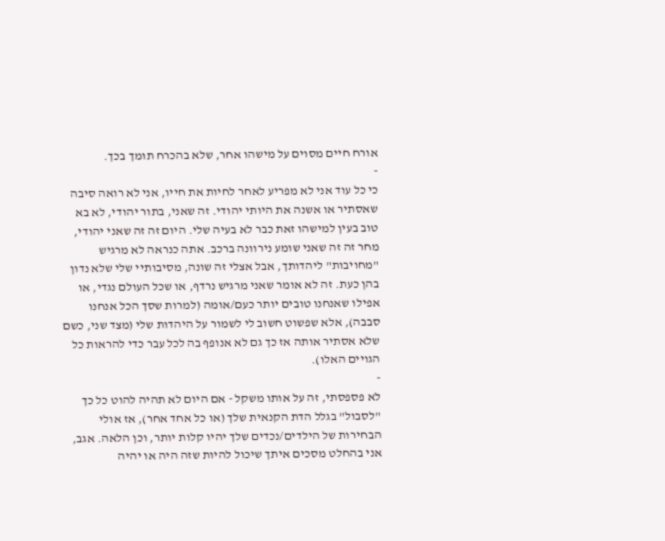אורח חיים מסוים על מישהו אחר, שלא בהכרח תומך בכך.
-
כי כל עוד אני לא מפריע לאחר לחיות את חייו, אני לא רואה סיבה שאסתיר או אשנה את היותי יהודי. זה שאני, בתור יהודי, לא בא טוב בעין למישהו זאת כבר לא בעיה שלי. היום זה זה שאני יהודי, מחר זה זה שאני שומע נירוונה ברכב. אתה כנראה לא מרגיש "מחויבות" ליהדותך, אבל אצלי זה שונה, מסיבותיי שלי שלא נדון בהן כעת. זה לא אומר שאני מרגיש נרדף, או שכל העולם נגדי, או אפילו שאנחנו טובים יותר כעם/אומה (למרות שסך הכל אנחנו סבבה), אלא שפשוט חשוב לי לשמור על היהדות שלי (מצד שני, כשם שלא אסתיר אותה אז כך גם לא אנופף בה לכל עבר כדי להראות כל הגויים האלו).
-
לא פספסתי, זה על אותו משקל - אם היום לא תהיה להוט כל כך "לסבול" בגלל הדת הקנאית שלך (או כל אחד אחר), אז אולי הבחירות של הילדים/נכדים שלך יהיו קלות יותר, וכן הלאה. אגב, אני בהחלט מסכים איתך שיכול להיות שזה היה או יהיה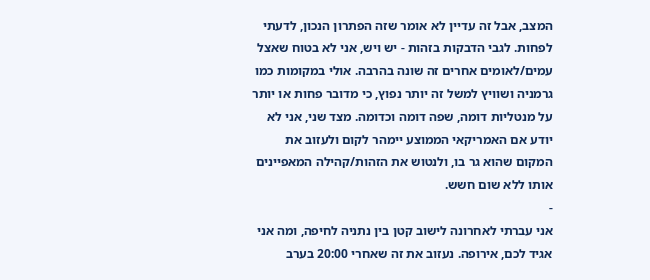המצב, אבל זה עדיין לא אומר שזה הפתרון הנכון, לדעתי לפחות. לגבי הדבקות בזהות - יש ויש, אני לא בטוח שאצל עמים/לאומים אחרים זה שונה בהרבה. אולי במקומות כמו גרמניה ושוויץ למשל זה יותר נפוץ, כי מדובר פחות או יותר על מנטליות דומה, שפה דומה וכדומה. מצד שני, אני לא יודע אם האמריקאי הממוצע יימהר לקום ולעזוב את המקום שהוא גר בו, ולנטוש את הזהות/קהילה המאפיינים אותו ללא שום חשש.
-
אני עברתי לאחרונה לישוב קטן בין נתניה לחיפה, ומה אני אגיד לכם, אירופה. נעזוב את זה שאחרי 20:00 בערב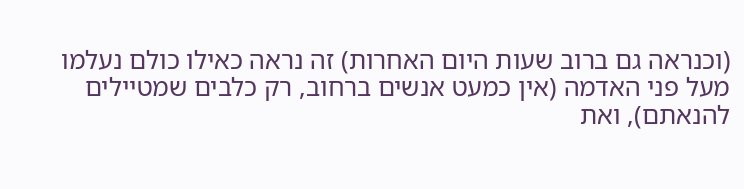(וכנראה גם ברוב שעות היום האחרות) זה נראה כאילו כולם נעלמו מעל פני האדמה (אין כמעט אנשים ברחוב, רק כלבים שמטיילים להנאתם), ואת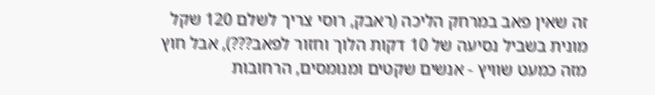זה שאין פאב במרחק הליכה (ראבק, רוסי צריך לשלם 120 שקל מונית בשביל נסיעה של 10 דקות הלוך וחזור לפאב???), אבל חוץ מזה כמעט שוויץ - אנשים שקטים ומנומסים, הרחובות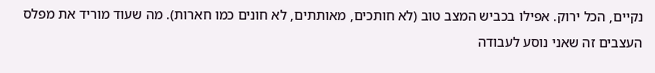נקיים, הכל ירוק. אפילו בכביש המצב טוב (לא חותכים, מאותתים, לא חונים כמו חארות). מה שעוד מוריד את מפלס העצבים זה שאני נוסע לעבודה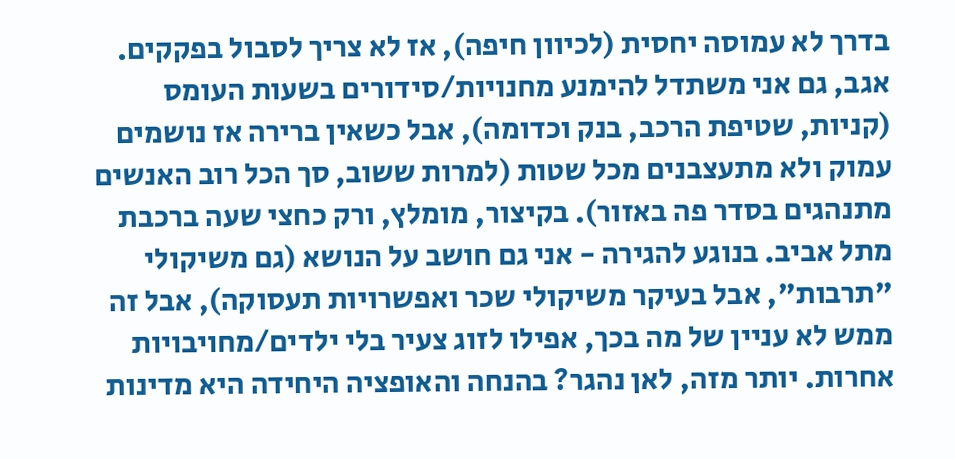בדרך לא עמוסה יחסית (לכיוון חיפה), אז לא צריך לסבול בפקקים. אגב, גם אני משתדל להימנע מחנויות/סידורים בשעות העומס (קניות, שטיפת הרכב, בנק וכדומה), אבל כשאין ברירה אז נושמים עמוק ולא מתעצבנים מכל שטות (למרות ששוב, סך הכל רוב האנשים מתנהגים בסדר פה באזור). בקיצור, מומלץ, ורק כחצי שעה ברכבת מתל אביב. בנוגע להגירה - אני גם חושב על הנושא (גם משיקולי "תרבות", אבל בעיקר משיקולי שכר ואפשרויות תעסוקה), אבל זה ממש לא עניין של מה בכך, אפילו לזוג צעיר בלי ילדים/מחויבויות אחרות. יותר מזה, לאן נהגר? בהנחה והאופציה היחידה היא מדינות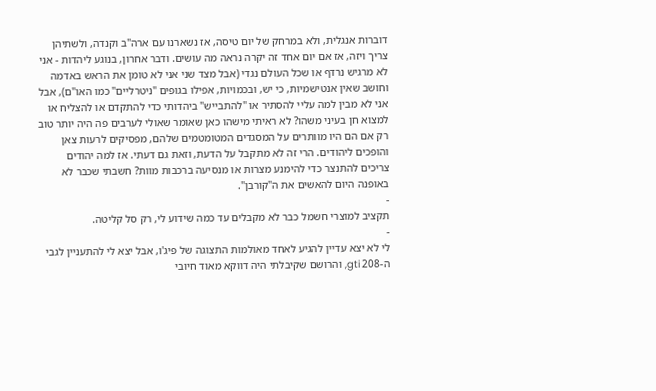דוברות אנגלית, ולא במרחק של יום טיסה, אז נשארנו עם ארה"ב וקנדה, ולשתיהן צריך ויזה, אז אם יום אחד זה יקרה נראה מה עושים. ודבר אחרון, בנוגע ליהדות - אני לא מרגיש נרדף או שכל העולם נגדי (אבל מצד שני אני לא טומן את הראש באדמה וחושב שאין אנטישמיות, כי יש, ובכמויות, אפילו בגופים "ניטרליים" כמו האו"ם), אבל אני לא מבין למה עליי להסתיר או "להתבייש" ביהדותי כדי להתקדם או להצליח או למצוא חן בעיני משהו? לא ראיתי מישהו כאן שאומר שאולי לערבים פה היה יותר טוב רק אם הם היו מוותרים על המסגדים המטומטמים שלהם, מפסיקים לרעות צאן והופכים ליהודים. הרי זה לא מתקבל על הדעת, וזאת גם דעתי. אז למה יהודים צריכים להתנצר כדי להימנע מצרות או מנסיעה ברכבות מוות? חשבתי שכבר לא באופנה היום להאשים את ה"קורבן".
-
תקציב למוצרי חשמל כבר לא מקבלים עד כמה שידוע לי, רק סל קליטה.
-
לי לא יצא עדיין להגיע לאחד מאולמות התצוגה של פיג'ו, אבל יצא לי להתעניין לגבי ה-208 gti, והרושם שקיבלתי היה דווקא מאוד חיובי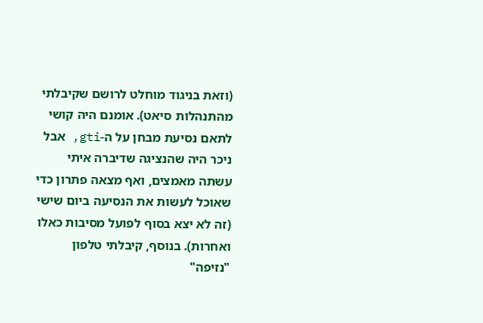(וזאת בניגוד מוחלט לרושם שקיבלתי מהתנהלות סיאט). אומנם היה קושי לתאם נסיעת מבחן על ה-gti, אבל ניכר היה שהנציגה שדיברה איתי עשתה מאמצים, ואף מצאה פתרון כדי שאוכל לעשות את הנסיעה ביום שישי (זה לא יצא בסוף לפועל מסיבות כאלו ואחרות). בנוסף, קיבלתי טלפון "נזיפה"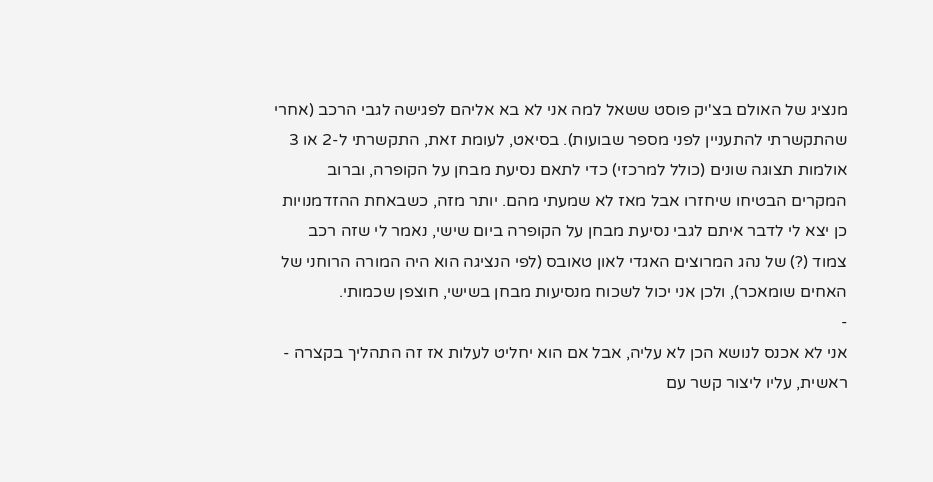מנציג של האולם בצ'יק פוסט ששאל למה אני לא בא אליהם לפגישה לגבי הרכב (אחרי שהתקשרתי להתעניין לפני מספר שבועות). בסיאט, לעומת זאת, התקשרתי ל-2 או 3 אולמות תצוגה שונים (כולל למרכזי) כדי לתאם נסיעת מבחן על הקופרה, וברוב המקרים הבטיחו שיחזרו אבל מאז לא שמעתי מהם. יותר מזה, כשבאחת ההזדמנויות כן יצא לי לדבר איתם לגבי נסיעת מבחן על הקופרה ביום שישי, נאמר לי שזה רכב צמוד (?) של נהג המרוצים האגדי לאון טאובס (לפי הנציגה הוא היה המורה הרוחני של האחים שומאכר), ולכן אני יכול לשכוח מנסיעות מבחן בשישי, חוצפן שכמותי.
-
אני לא אכנס לנושא הכן לא עליה, אבל אם הוא יחליט לעלות אז זה התהליך בקצרה - ראשית, עליו ליצור קשר עם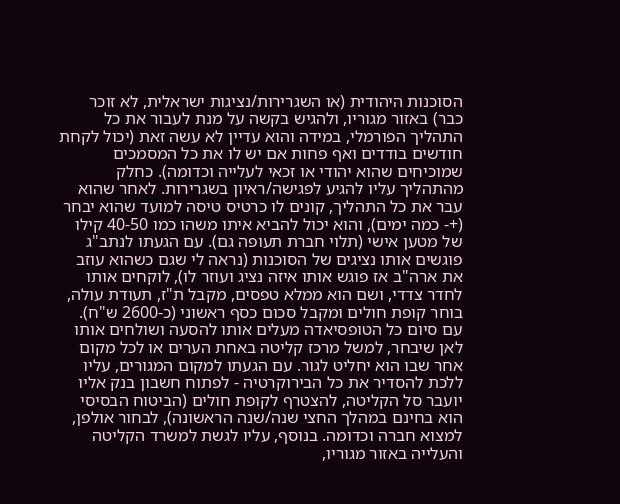הסוכנות היהודית (או השגרירות/נציגות ישראלית, לא זוכר כבר) באזור מגוריו, ולהגיש בקשה על מנת לעבור את כל התהליך הפורמלי, במידה והוא עדיין לא עשה זאת (יכול לקחת חודשים בודדים ואף פחות אם יש לו את כל המסמכים שמוכיחים שהוא יהודי או זכאי לעלייה וכדומה). כחלק מהתהליך עליו להגיע לפגישה/ראיון בשגרירות. לאחר שהוא עבר את כל התהליך, קונים לו כרטיס טיסה למועד שהוא יבחר (+- כמה ימים), והוא יכול להביא איתו משהו כמו 40-50 קילו של מטען אישי (תלוי חברת תעופה גם). עם הגעתו לנתב"ג פוגשים אותו נציגים של הסוכנות (נראה לי שגם כשהוא עוזב את ארה"ב אז פוגש אותו איזה נציג ועוזר לו), לוקחים אותו לחדר צדדי, ושם הוא ממלא טפסים, מקבל ת"ז, תעודת עולה, בוחר קופת חולים ומקבל סכום כסף ראשוני (כ-2600 ש"ח). עם סיום כל הטופסיאדה מעלים אותו להסעה ושולחים אותו לאן שיבחר, למשל מרכז קליטה באחת הערים או לכל מקום אחר שבו הוא יחליט לגור. עם הגעתו למקום המגורים, עליו ללכת להסדיר את כל הבירוקרטיה - לפתוח חשבון בנק אליו יועבר סל הקליטה, להצטרף לקופת חולים (הביטוח הבסיסי הוא בחינם במהלך החצי שנה/שנה הראשונה), לבחור אולפן, למצוא חברה וכדומה. בנוסף, עליו לגשת למשרד הקליטה והעלייה באזור מגוריו,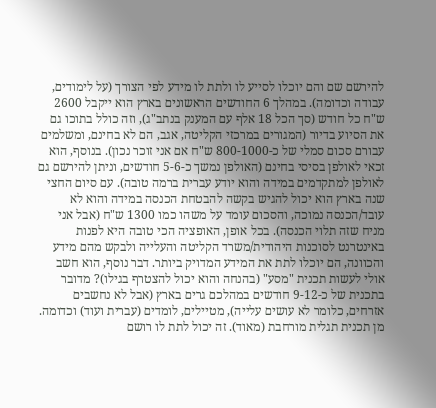להירשם שם והם יוכלו לסייע לו ולתת לו מידע לפי הצורך (על לימודים, עבודה וכדומה). במהלך 6 החודשים הראשונים בארץ הוא ייקבל 2600 ש"ח כל חודש (סך הכל 18 אלף עם המענק בנתב"ג), וזה כולל בתוכו גם את הסיוע בדיור (המגורים במרכזי הקליטה, אגב, הם לא בחינם, ומשלמים עבורם סכום סמלי של כ-800-1000 ש"ח אם אני זוכר נכון). בנוסף, הוא זכאי לאולפן בסיסי בחינם (האולפן נמשך כ-5-6 חודשים, וניתן להירשם גם לאולפן למתקדמים במידה והוא יודע עברית ברמה טובה). עם סיום החצי שנה בארץ הוא יכול להגיש בקשה להבטחת הכנסה במידה והוא לא עובד/הכנסה נמוכה, והסכום עומד על משהו כמו 1300 ש"ח (אבל אני מניח שזה תלוי הכנסה). בכל אופן, האופציה הכי טובה היא לפנות באינטרנט לסוכנות היהודית/משרד הקליטה והעלייה ולבקש מהם מידע והכוונה, הם יוכלו לתת את המידע המדויק ביותר. דבר נוסף, הוא חשב אולי לעשות תכנית "מסע" (בהנחה והוא יכול להצטרף בגילו)? מדובר בתכנית של כ-9-12 חודשים במהלכם גרים בארץ (אבל לא נחשבים אזרחים, כלומר לא עושים עלייה), מטיילים, לומדים (עברית ועוד) וכדומה. מן תכנית תגלית מורחבת (מאוד). זה יכול לתת לו רושם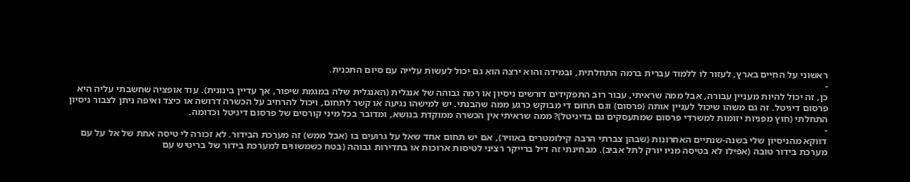ראשוני על החיים בארץ, לעזור לו ללמוד עברית ברמה התחלתית, ובמידה והוא ירצה הוא גם יכול לעשות עלייה עם סיום התכנית.
-
כן, זה יכול להיות מעניין עבורה, אבל ממה שראיתי, עבור רוב התפקידים דורשים ניסיון או רמה גבוהה של אנגלית (האנגלית שלה במגמת שיפור, אך עדיין בינונית). עוד אופציה שחשבתי עליה היא פרסום דיגיטל. זה גם משהו שיכול לעניין אותה (פרסום) וגם תחום די מבוקש כרגע ממה שהבנתי. יש למישהו נגיעה או קשר לתחום, ויכול להרחיב על הכשרה דרושה או כיצד ואיפה ניתן לצבור ניסיון התחלתי (חוץ מפניות יזומות למשרדי פרסום שמתעסקים גם בדיגיטל)? ממה שראיתי אין הכשרה ממוקדת בנושא, ומדובר בכל מיני קורסים של פרסום דיגיטל וכדומה.
-
דווקא מהניסיון שלי בשנה-שנתיים האחרונות (שבהן צברתי הרבה קילומטרים באוויר), אם יש תחום אחד שאל על גרועים בו (אבל ממש) זה מערכת הבידור. לא זכורה לי טיסה אחת של אל על עם מערכת בידור טובה (אפילו לא בטיסה מניו יורק לתל אביב). מבחינתי זה דיל ברייקר רציני לטיסות ארוכות או בתדירות גבוהה (בטח כשמשווים למערכת בידור של בריטיש עם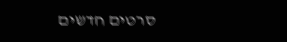סרטים חדשים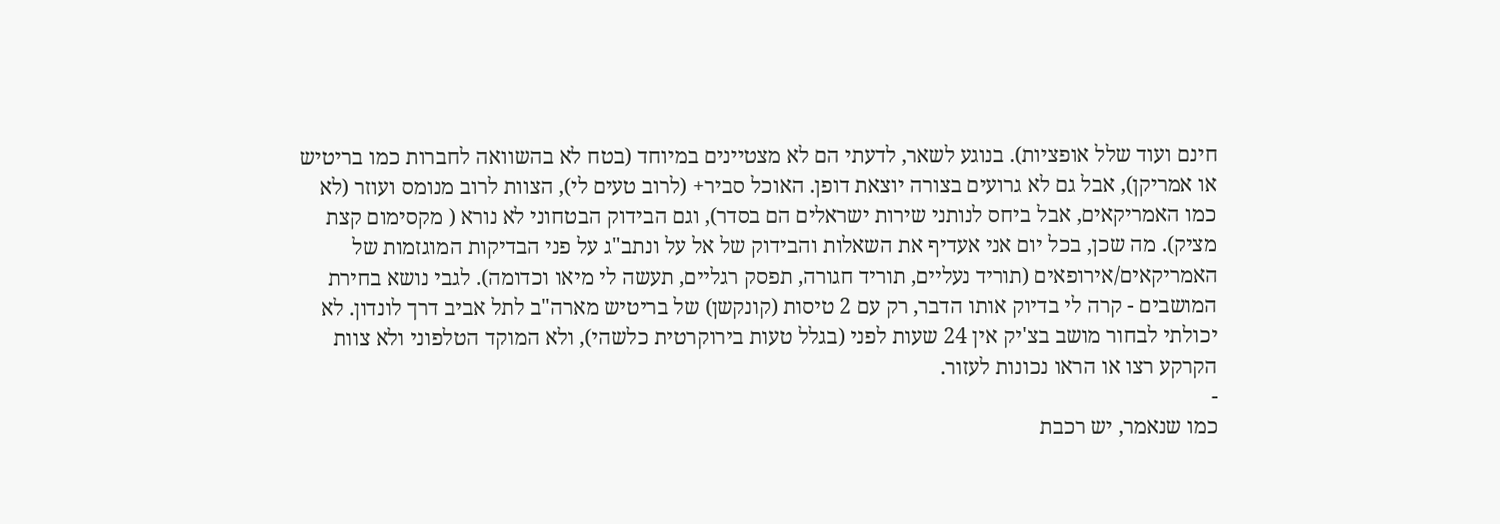חינם ועוד שלל אופציות). בנוגע לשאר, לדעתי הם לא מצטיינים במיוחד (בטח לא בהשוואה לחברות כמו בריטיש או אמריקן), אבל גם לא גרועים בצורה יוצאת דופן. האוכל סביר+ (לרוב טעים לי), הצוות לרוב מנומס ועוזר (לא כמו האמריקאים, אבל ביחס לנותני שירות ישראלים הם בסדר), וגם הבידוק הבטחוני לא נורא ( מקסימום קצת מציק). מה שכן, בכל יום אני אעדיף את השאלות והבידוק של אל על ונתב"ג על פני הבדיקות המוגזמות של האמריקאים/אירופאים (תוריד נעליים, תוריד חגורה, תפסק רגליים, תעשה לי מיאו וכדומה). לגבי נושא בחירת המושבים - קרה לי בדיוק אותו הדבר, רק עם 2 טיסות (קונקשן) של בריטיש מארה"ב לתל אביב דרך לונדון. לא יכולתי לבחור מושב בצ'יק אין 24 שעות לפני (בגלל טעות בירוקרטית כלשהי), ולא המוקד הטלפוני ולא צוות הקרקע רצו או הראו נכונות לעזור.
-
כמו שנאמר, יש רכבת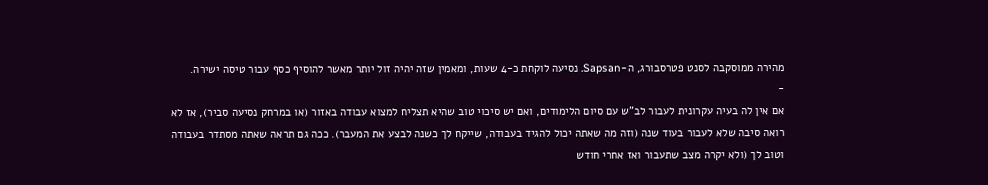מהירה ממוסקבה לסנט פטרסבורג, ה-Sapsan. נסיעה לוקחת כ-4 שעות, ומאמין שזה יהיה זול יותר מאשר להוסיף כסף עבור טיסה ישירה.
-
אם אין לה בעיה עקרונית לעבור לב"ש עם סיום הלימודים, ואם יש סיכוי טוב שהיא תצליח למצוא עבודה באזור (או במרחק נסיעה סביר), אז לא רואה סיבה שלא לעבור בעוד שנה (וזה מה שאתה יכול להגיד בעבודה, שייקח לך כשנה לבצע את המעבר). ככה גם תראה שאתה מסתדר בעבודה וטוב לך (ולא יקרה מצב שתעבור ואז אחרי חודש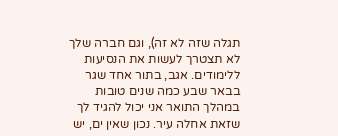תגלה שזה לא זה), וגם חברה שלך לא תצטרך לעשות את הנסיעות ללימודים. אגב, בתור אחד שגר בבאר שבע כמה שנים טובות במהלך התואר אני יכול להגיד לך שזאת אחלה עיר. נכון שאין ים, יש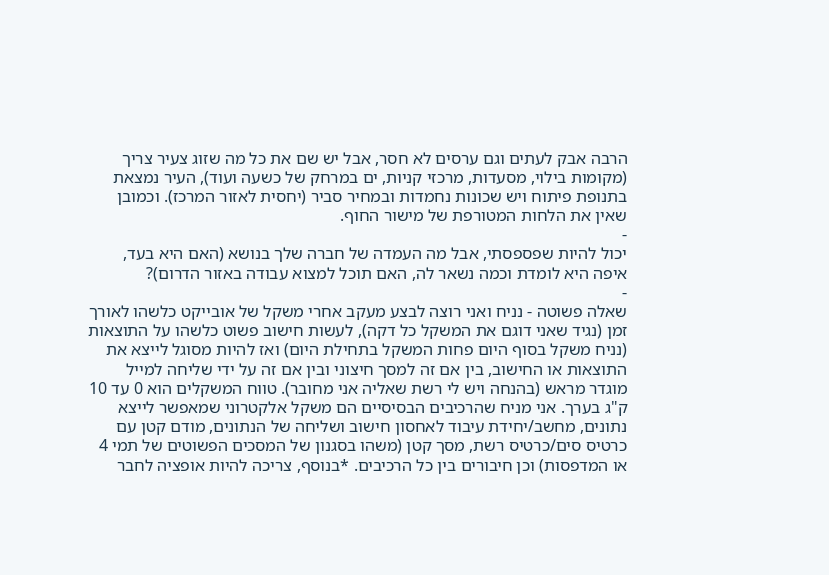הרבה אבק לעתים וגם ערסים לא חסר, אבל יש שם את כל מה שזוג צעיר צריך (מקומות בילוי, מסעדות, מרכזי קניות, ים במרחק של כשעה ועוד), העיר נמצאת בתנופת פיתוח ויש שכונות נחמדות ובמחיר סביר (יחסית לאזור המרכז). וכמובן שאין את הלחות המטורפת של מישור החוף.
-
יכול להיות שפספסתי, אבל מה העמדה של חברה שלך בנושא (האם היא בעד, איפה היא לומדת וכמה נשאר לה, האם תוכל למצוא עבודה באזור הדרום)?
-
שאלה פשוטה - נניח ואני רוצה לבצע מעקב אחרי משקל של אובייקט כלשהו לאורך זמן (נגיד שאני דוגם את המשקל כל דקה), לעשות חישוב פשוט כלשהו על התוצאות (נניח משקל בסוף היום פחות המשקל בתחילת היום) ואז להיות מסוגל לייצא את התוצאות או החישוב, בין אם זה למסך חיצוני ובין אם זה על ידי שליחה למייל מוגדר מראש (בהנחה ויש לי רשת שאליה אני מחובר). טווח המשקלים הוא 0 עד 10 ק"ג בערך. אני מניח שהרכיבים הבסיסיים הם משקל אלקטרוני שמאפשר לייצא נתונים, מחשב/יחידת עיבוד לאחסון חישוב ושליחה של הנתונים, מודם קטן עם כרטיס סים/כרטיס רשת, מסך קטן (משהו בסגנון של המסכים הפשוטים של תמי 4 או המדפסות) וכן חיבורים בין כל הרכיבים. *בנוסף, צריכה להיות אופציה לחבר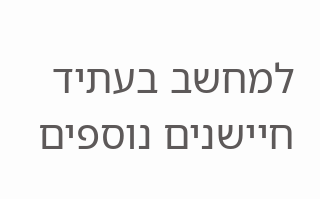למחשב בעתיד חיישנים נוספים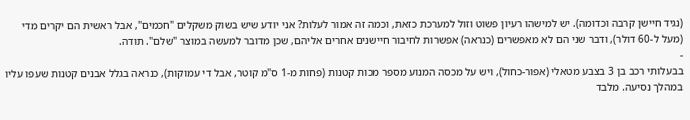(נגיד חיישן קרבה וכדומה). יש למישהו רעיון פשוט וזול למערכת כזאת, וכמה זה אמור לעלות? אני יודע שיש בשוק משקלים "חכמים", אבל ראשית הם יקרים מדי (מעל ל-60 דולר), ודבר שני הם לא מאפשרים (כנראה) אפשרות לחיבור חיישנים אחרים אליהם, שכן מדובר למעשה במוצר "שלם". תודה.
-
בבעלותי רכב בן 3 בצבע מטאלי (אפור-כחול), ויש על מכסה המנוע מספר מכות קטנות (פחות מ-1 ס"מ קוטר, אבל די עמוקות), כנראה בגלל אבנים קטנות שעפו עליו במהלך נסיעה. מלבד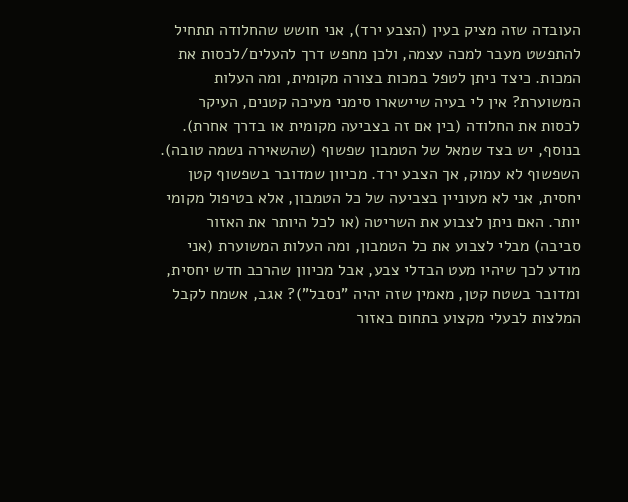העובדה שזה מציק בעין (הצבע ירד), אני חושש שהחלודה תתחיל להתפשט מעבר למכה עצמה, ולכן מחפש דרך להעלים/לכסות את המכות. כיצד ניתן לטפל במכות בצורה מקומית, ומה העלות המשוערת? אין לי בעיה שיישארו סימני מעיכה קטנים, העיקר לכסות את החלודה (בין אם זה בצביעה מקומית או בדרך אחרת). בנוסף, יש בצד שמאל של הטמבון שפשוף (שהשאירה נשמה טובה). השפשוף לא עמוק, אך הצבע ירד. מכיוון שמדובר בשפשוף קטן יחסית, אני לא מעוניין בצביעה של כל הטמבון, אלא בטיפול מקומי יותר. האם ניתן לצבוע את השריטה (או לכל היותר את האזור סביבה) מבלי לצבוע את כל הטמבון, ומה העלות המשוערת (אני מודע לכך שיהיו מעט הבדלי צבע, אבל מכיוון שהרכב חדש יחסית, ומדובר בשטח קטן, מאמין שזה יהיה "נסבל")? אגב, אשמח לקבל המלצות לבעלי מקצוע בתחום באזור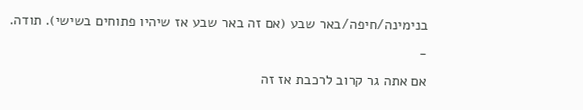בנימינה/חיפה/באר שבע (אם זה באר שבע אז שיהיו פתוחים בשישי). תודה.
-
אם אתה גר קרוב לרכבת אז זה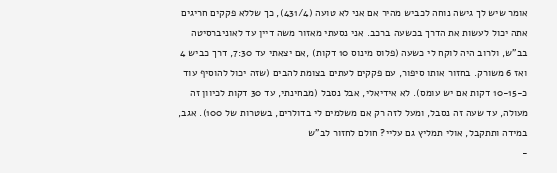אומר שיש לך גישה נוחה לכביש מהיר אם אני לא טועה (431/4), כך שללא פקקים חריגים אתה יכול לעשות את הדרך בכשעה ברכב. אני נסעתי מאזור משה דיין עד לאוניברסיטה בב"ש, ולרוב היה לוקח לי כשעה (פלוס מינוס 10 דקות) ,אם יצאתי עד 7:30, דרך כביש 4 ואז 6 משורק. בחזור אותו סיפור, עם פקקים לעתים בצומת להבים (שזה יכול להוסיף עוד כ-10-15 דקות אם יש עומס). לא אידיאלי, אבל נסבל (מבחינתי, עד 30 דקות לכיוון זה מעולה, עד שעה זה נסבל, ומעל לזה רק אם משלמים לי בדולרים, בשטרות של 100). אגב, במידה ותתקבל, אולי תמליץ גם עליי? חולם לחזור לב"ש
-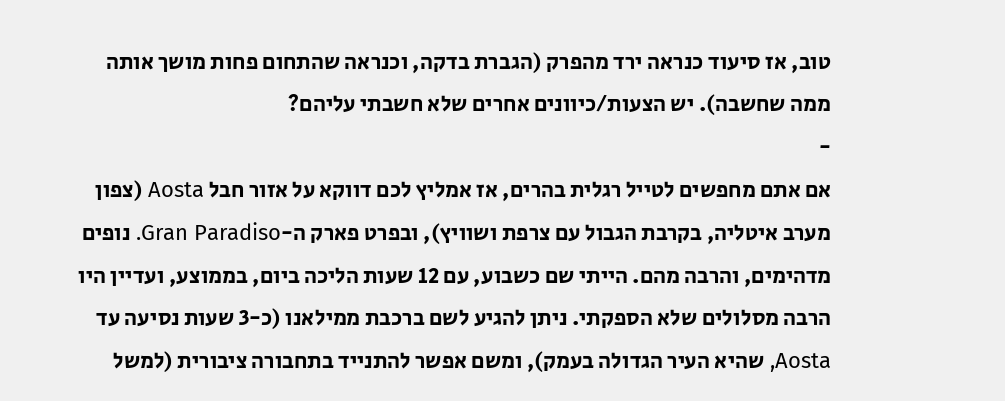טוב, אז סיעוד כנראה ירד מהפרק (הגברת בדקה, וכנראה שהתחום פחות מושך אותה ממה שחשבה). יש הצעות/כיוונים אחרים שלא חשבתי עליהם?
-
אם אתם מחפשים לטייל רגלית בהרים, אז אמליץ לכם דווקא על אזור חבל Aosta (צפון מערב איטליה, בקרבת הגבול עם צרפת ושוויץ), ובפרט פארק ה-Gran Paradiso. נופים מדהימים, והרבה מהם. הייתי שם כשבוע, עם 12 שעות הליכה ביום, בממוצע, ועדיין היו הרבה מסלולים שלא הספקתי. ניתן להגיע לשם ברכבת ממילאנו (כ-3 שעות נסיעה עד Aosta, שהיא העיר הגדולה בעמק), ומשם אפשר להתנייד בתחבורה ציבורית (למשל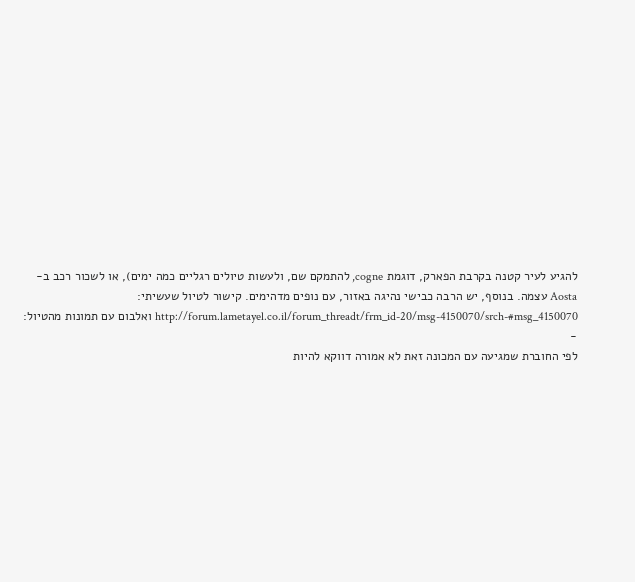להגיע לעיר קטנה בקרבת הפארק, דוגמת cogne, להתמקם שם, ולעשות טיולים רגליים כמה ימים), או לשכור רכב ב-Aosta עצמה. בנוסף, יש הרבה כבישי נהיגה באזור, עם נופים מדהימים. קישור לטיול שעשיתי: http://forum.lametayel.co.il/forum_threadt/frm_id-20/msg-4150070/srch-#msg_4150070 ואלבום עם תמונות מהטיול:
-
לפי החוברת שמגיעה עם המכונה זאת לא אמורה דווקא להיות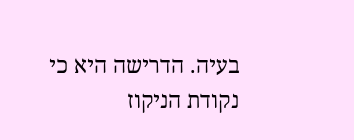בעיה. הדרישה היא כי נקודת הניקוז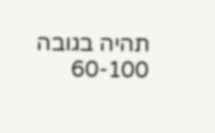תהיה בגובה 60-100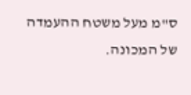ס"מ מעל משטח ההעמדה של המכונה.